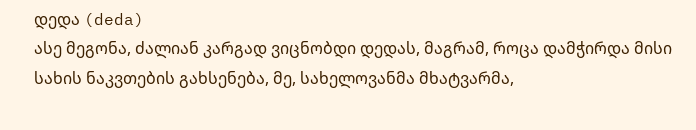დედა (deda)
ასე მეგონა, ძალიან კარგად ვიცნობდი დედას, მაგრამ, როცა დამჭირდა მისი სახის ნაკვთების გახსენება, მე, სახელოვანმა მხატვარმა,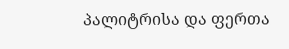პალიტრისა და ფერთა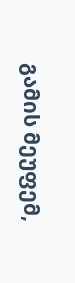გამის მეუფემ,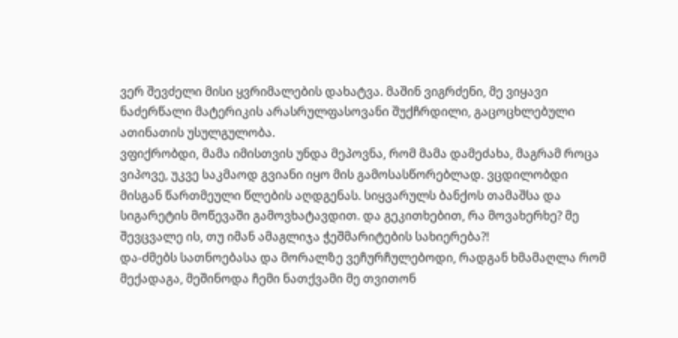ვერ შევძელი მისი ყვრიმალების დახატვა. მაშინ ვიგრძენი, მე ვიყავი ნაძერწალი მატერიკის არასრულფასოვანი შუქჩრდილი, გაცოცხლებული ათინათის უსულგულობა.
ვფიქრობდი, მამა იმისთვის უნდა მეპოვნა, რომ მამა დამეძახა, მაგრამ როცა ვიპოვე, უკვე საკმაოდ გვიანი იყო მის გამოსასწორებლად. ვცდილობდი მისგან წართმეული წლების აღდგენას. სიყვარულს ბანქოს თამაშსა და სიგარეტის მოწევაში გამოვხატავდით. და გეკითხებით, რა მოვახერხე? მე შევცვალე ის, თუ იმან ამაგლიჯა ჭეშმარიტების სახიერება?!
და-ძმებს სათნოებასა და მორალზე ვეჩურჩულებოდი, რადგან ხმამაღლა რომ მექადაგა, მეშინოდა ჩემი ნათქვამი მე თვითონ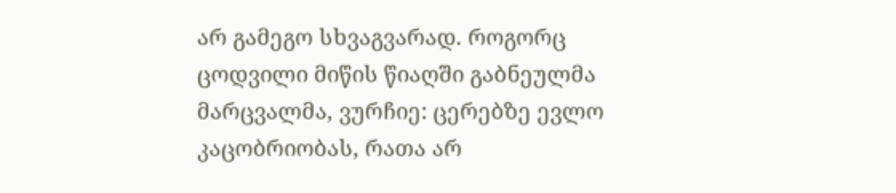არ გამეგო სხვაგვარად. როგორც ცოდვილი მიწის წიაღში გაბნეულმა მარცვალმა, ვურჩიე: ცერებზე ევლო კაცობრიობას, რათა არ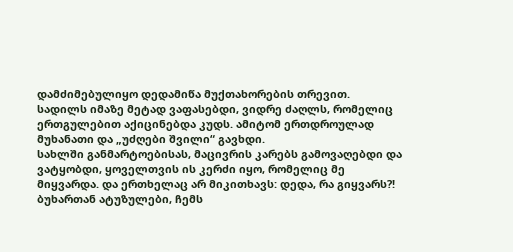დამძიმებულიყო დედამიწა მუქთახორების თრევით.
სადილს იმაზე მეტად ვაფასებდი, ვიდრე ძაღლს, რომელიც ერთგულებით აქიცინებდა კუდს. ამიტომ ერთდროულად მუხანათი და „უძღები შვილი“ გავხდი.
სახლში განმარტოებისას, მაცივრის კარებს გამოვაღებდი და ვატყობდი, ყოველთვის ის კერძი იყო, რომელიც მე მიყვარდა. და ერთხელაც არ მიკითხავს: დედა, რა გიყვარს?!
ბუხართან ატუზულები, ჩემს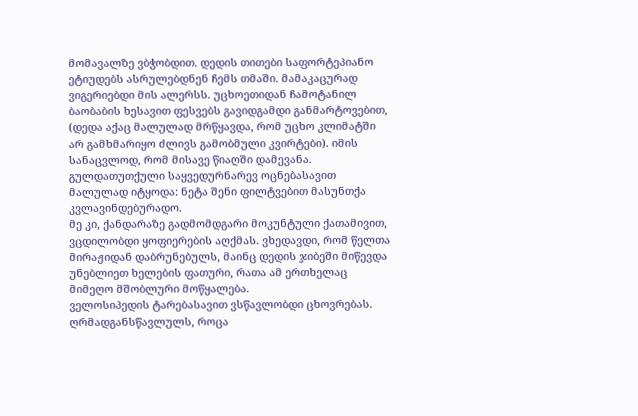მომავალზე ვბჭობდით. დედის თითები საფორტეპიანო ეტიუდებს ასრულებდნენ ჩემს თმაში. მამაკაცურად ვიგერიებდი მის ალერსს. უცხოეთიდან ჩამოტანილ ბაობაბის ხესავით ფესვებს გავიდგამდი განმარტოვებით, (დედა აქაც მალულად მრწყავდა, რომ უცხო კლიმატში არ გამხმარიყო ძლივს გამობმული კვირტები). იმის სანაცვლოდ, რომ მისავე წიაღში დამევანა. გულდათუთქული საყვედურნარევ ოცნებასავით მალულად იტყოდა: ნეტა შენი ფილტვებით მასუნთქა კვლავინდებურადო.
მე კი, ქანდარაზე გადმომდგარი მოკუნტული ქათამივით, ვცდილობდი ყოფიერების აღქმას. ვხედავდი, რომ წელთა მირაჟიდან დაბრუნებულს, მაინც დედის ჯიბეში მიწევდა უნებლიეთ ხელების ფათური, რათა ამ ერთხელაც მიმეღო მშობლური მოწყალება.
ველოსიპედის ტარებასავით ვსწავლობდი ცხოვრებას. ღრმადგანსწავლულს, როცა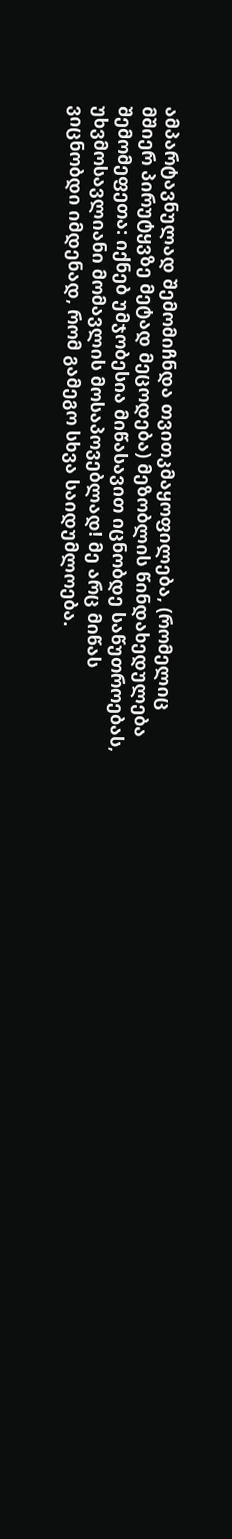ამპარტავნულად შემომიჩნდა თვითკმაყოფილება, (რომელიც მშიერ პირუტყვზე მეტად მეცოდება) მეზობლის წინდახედულება შემომეფეთა: იქნებ უმჯობესია მიწასავით იცნობდე საწუთროებას, უხვმოსავლიანი მომავლის მოსაპოვებლად! მე არც მიწას ვიცნობდი იმდენად, რომ გამეგო სხვა საიდუმლოება.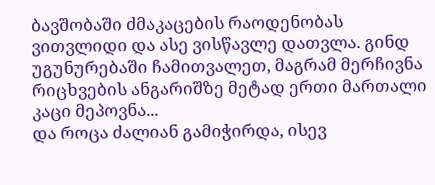ბავშობაში ძმაკაცების რაოდენობას ვითვლიდი და ასე ვისწავლე დათვლა. გინდ უგუნურებაში ჩამითვალეთ, მაგრამ მერჩივნა რიცხვების ანგარიშზე მეტად ერთი მართალი კაცი მეპოვნა...
და როცა ძალიან გამიჭირდა, ისევ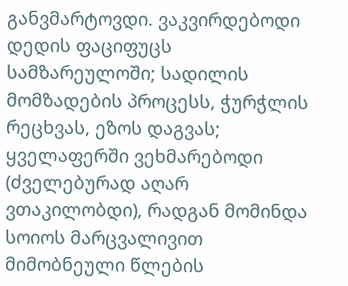განვმარტოვდი. ვაკვირდებოდი დედის ფაციფუცს სამზარეულოში; სადილის მომზადების პროცესს, ჭურჭლის რეცხვას, ეზოს დაგვას; ყველაფერში ვეხმარებოდი (ძველებურად აღარ ვთაკილობდი), რადგან მომინდა სოიოს მარცვალივით მიმობნეული წლების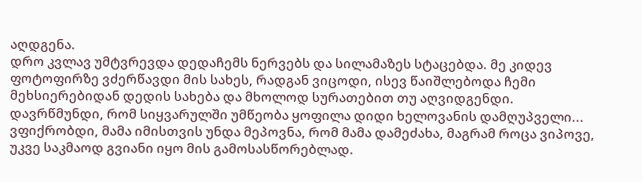აღდგენა.
დრო კვლავ უმტვრევდა დედაჩემს ნერვებს და სილამაზეს სტაცებდა. მე კიდევ ფოტოფირზე ვძერწავდი მის სახეს, რადგან ვიცოდი, ისევ წაიშლებოდა ჩემი მეხსიერებიდან დედის სახება და მხოლოდ სურათებით თუ აღვიდგენდი.
დავრწმუნდი, რომ სიყვარულში უმწეობა ყოფილა დიდი ხელოვანის დამღუპველი...
ვფიქრობდი, მამა იმისთვის უნდა მეპოვნა, რომ მამა დამეძახა, მაგრამ როცა ვიპოვე, უკვე საკმაოდ გვიანი იყო მის გამოსასწორებლად.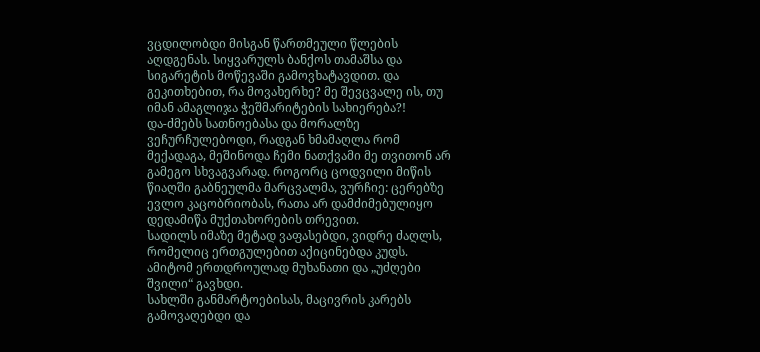ვცდილობდი მისგან წართმეული წლების აღდგენას. სიყვარულს ბანქოს თამაშსა და სიგარეტის მოწევაში გამოვხატავდით. და გეკითხებით, რა მოვახერხე? მე შევცვალე ის, თუ იმან ამაგლიჯა ჭეშმარიტების სახიერება?!
და-ძმებს სათნოებასა და მორალზე ვეჩურჩულებოდი, რადგან ხმამაღლა რომ მექადაგა, მეშინოდა ჩემი ნათქვამი მე თვითონ არ გამეგო სხვაგვარად. როგორც ცოდვილი მიწის წიაღში გაბნეულმა მარცვალმა, ვურჩიე: ცერებზე ევლო კაცობრიობას, რათა არ დამძიმებულიყო დედამიწა მუქთახორების თრევით.
სადილს იმაზე მეტად ვაფასებდი, ვიდრე ძაღლს, რომელიც ერთგულებით აქიცინებდა კუდს. ამიტომ ერთდროულად მუხანათი და „უძღები შვილი“ გავხდი.
სახლში განმარტოებისას, მაცივრის კარებს გამოვაღებდი და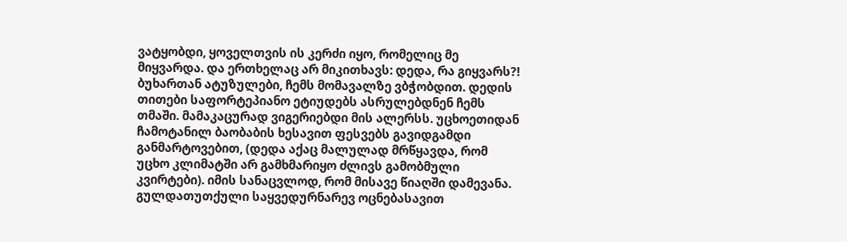ვატყობდი, ყოველთვის ის კერძი იყო, რომელიც მე მიყვარდა. და ერთხელაც არ მიკითხავს: დედა, რა გიყვარს?!
ბუხართან ატუზულები, ჩემს მომავალზე ვბჭობდით. დედის თითები საფორტეპიანო ეტიუდებს ასრულებდნენ ჩემს თმაში. მამაკაცურად ვიგერიებდი მის ალერსს. უცხოეთიდან ჩამოტანილ ბაობაბის ხესავით ფესვებს გავიდგამდი განმარტოვებით, (დედა აქაც მალულად მრწყავდა, რომ უცხო კლიმატში არ გამხმარიყო ძლივს გამობმული კვირტები). იმის სანაცვლოდ, რომ მისავე წიაღში დამევანა. გულდათუთქული საყვედურნარევ ოცნებასავით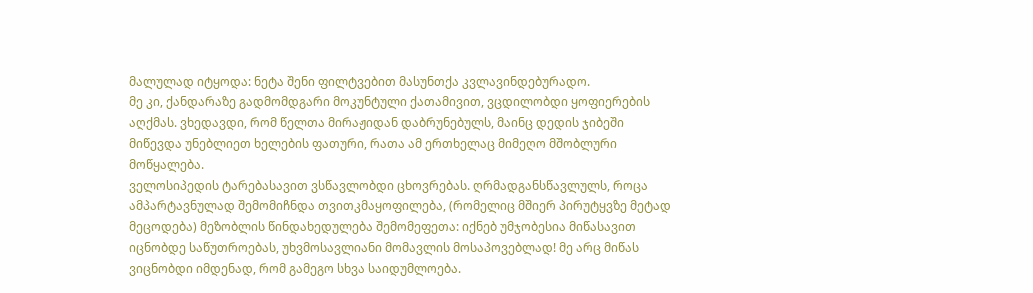მალულად იტყოდა: ნეტა შენი ფილტვებით მასუნთქა კვლავინდებურადო.
მე კი, ქანდარაზე გადმომდგარი მოკუნტული ქათამივით, ვცდილობდი ყოფიერების აღქმას. ვხედავდი, რომ წელთა მირაჟიდან დაბრუნებულს, მაინც დედის ჯიბეში მიწევდა უნებლიეთ ხელების ფათური, რათა ამ ერთხელაც მიმეღო მშობლური მოწყალება.
ველოსიპედის ტარებასავით ვსწავლობდი ცხოვრებას. ღრმადგანსწავლულს, როცა ამპარტავნულად შემომიჩნდა თვითკმაყოფილება, (რომელიც მშიერ პირუტყვზე მეტად მეცოდება) მეზობლის წინდახედულება შემომეფეთა: იქნებ უმჯობესია მიწასავით იცნობდე საწუთროებას, უხვმოსავლიანი მომავლის მოსაპოვებლად! მე არც მიწას ვიცნობდი იმდენად, რომ გამეგო სხვა საიდუმლოება.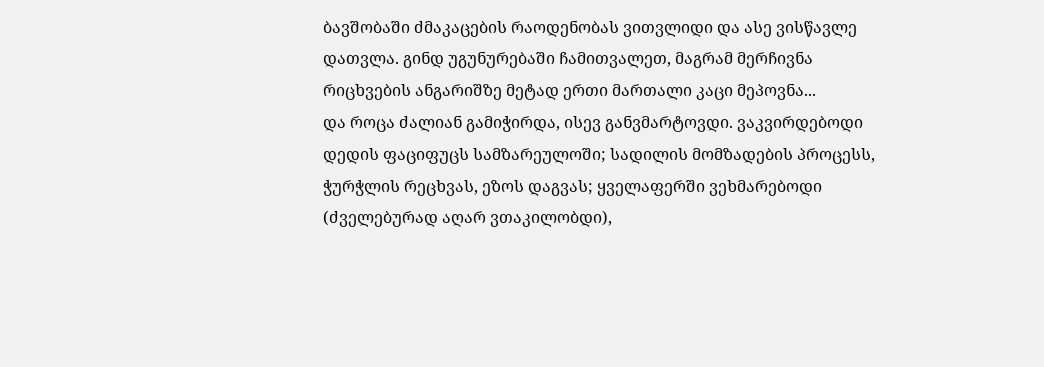ბავშობაში ძმაკაცების რაოდენობას ვითვლიდი და ასე ვისწავლე დათვლა. გინდ უგუნურებაში ჩამითვალეთ, მაგრამ მერჩივნა რიცხვების ანგარიშზე მეტად ერთი მართალი კაცი მეპოვნა...
და როცა ძალიან გამიჭირდა, ისევ განვმარტოვდი. ვაკვირდებოდი დედის ფაციფუცს სამზარეულოში; სადილის მომზადების პროცესს, ჭურჭლის რეცხვას, ეზოს დაგვას; ყველაფერში ვეხმარებოდი (ძველებურად აღარ ვთაკილობდი),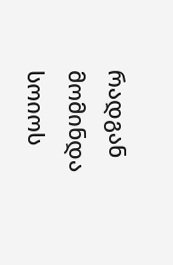რადგან მომინდა სოიოს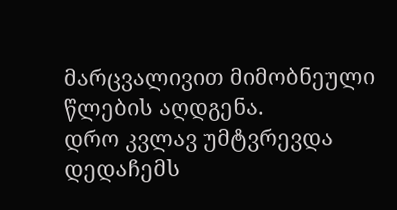მარცვალივით მიმობნეული წლების აღდგენა.
დრო კვლავ უმტვრევდა დედაჩემს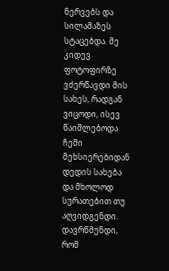ნერვებს და სილამაზეს სტაცებდა. მე კიდევ ფოტოფირზე ვძერწავდი მის სახეს, რადგან ვიცოდი, ისევ წაიშლებოდა ჩემი მეხსიერებიდან დედის სახება და მხოლოდ სურათებით თუ აღვიდგენდი.
დავრწმუნდი, რომ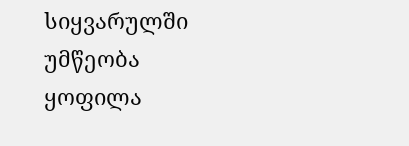სიყვარულში უმწეობა ყოფილა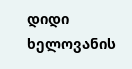დიდი ხელოვანის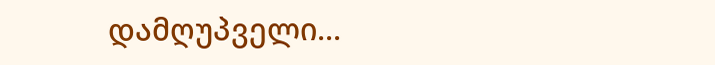დამღუპველი...